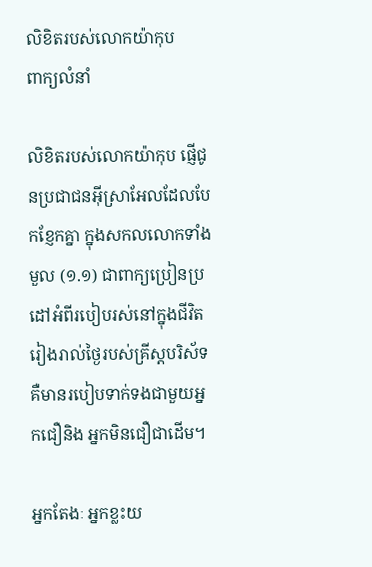លិខិតរបស់លោកយ៉ាកុប
ពាក្យលំនាំ

លិខិតរបស់លោកយ៉ាកុប ផ្ញើជូនប្រជាជនអ៊ីស្រាអែលដែលបែកខ្ញែកគ្នា ក្នុងសកលលោកទាំងមួល (១.១) ជាពាក្យប្រៀនប្រដៅអំពីរបៀបរស់នៅក្នុងជីវិតរៀងរាល់ថ្ងៃរបស់គ្រីស្ដបរិស័ទ គឺមានរបៀបទាក់ទងជាមួយអ្នកជឿនិង អ្នកមិនជឿជាដើម។

អ្នកតែងៈ អ្នកខ្លះយ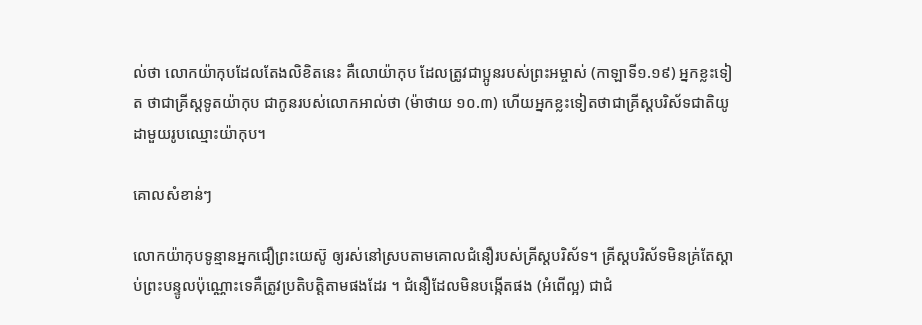ល់ថា លោកយ៉ាកុបដែលតែងលិខិតនេះ គឺលោយ៉ាកុប ដែលត្រូវជាប្អូនរបស់ព្រះអម្ចាស់ (កាឡាទី១.១៩) អ្នកខ្លះទៀត ថាជាគ្រីស្ដទូតយ៉ាកុប ជាកូនរបស់លោកអាល់ថា (ម៉ាថាយ ១០.៣) ហើយអ្នកខ្លះទៀតថាជាគ្រីស្ដបរិស័ទជាតិយូដាមួយរូបឈ្មោះយ៉ាកុប។

គោលសំខាន់ៗ

លោកយ៉ាកុបទូន្មានអ្នកជឿព្រះយេស៊ូ ឲ្យរស់នៅស្របតាមគោលជំនឿរបស់គ្រីស្ដបរិស័ទ។ គ្រីស្ដបរិស័ទមិនគ្រ់តែស្ដាប់ព្រះបន្ទូលប៉ុណ្ណោះទេគឺត្រូវប្រតិបត្ដិតាមផងដែរ ។ ជំនឿដែលមិនបង្កើតផង (អំពើល្អ) ជាជំ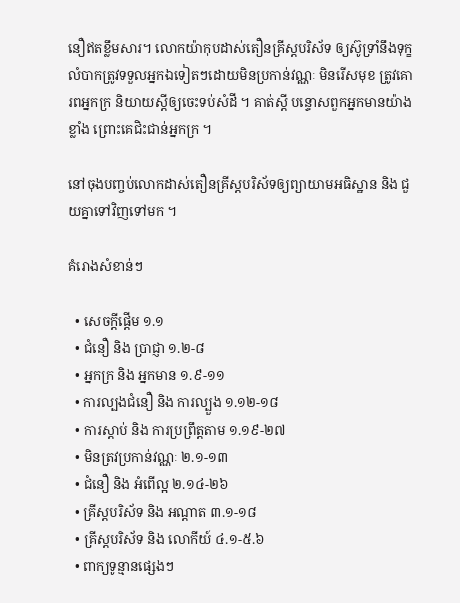នឿឥតខ្លឹមសារ។ លោកយ៉ាកុបដាស់តឿនគ្រីស្ដបរិស័ទ ឲ្យស៊ូទ្រាំនឹងទុក្ខលំបាកត្រូវទទួលអ្នកឯទៀតៗដោយមិនប្រកាន់វណ្ណៈ មិនរើសមុខ ត្រូវគោរពអ្នកក្រ និយាយស្ដីឲ្យចេះទប់សំដី ។ គាត់ស្ដី បន្ទោសពួកអ្នកមានយ៉ាងខ្លាំង ព្រោះគេជិះជាន់អ្នកក្រ ។

នៅចុងបញ្ចប់លោកដាស់តឿនគ្រីស្ដបរិស័ទឲ្យព្យាយាមអធិស្ឋាន និង ជួយគ្នាទៅវិញទៅមក ។

គំរោងសំខាន់ៗ

  • សេចក្ដីផ្ដើម ១.១
  • ជំនឿ និង ប្រាជ្ញា ១.២-៨
  • អ្នកក្រ និង អ្នកមាន ១.៩-១១
  • ការល្បងជំនឿ និង ការល្បួង ១.១២-១៨
  • ការស្ដាប់ និង ការប្រព្រឹត្ដតាម ១.១៩-២៧
  • មិនត្រវប្រកាន់វណ្ណៈ ២.១-១៣
  • ជំនឿ និង អំពើល្អ ២.១៤-២៦
  • គ្រីស្ដបរិស័ទ និង អណ្ដាត ៣.១-១៨
  • គ្រីស្ដបរិស័ទ និង លោកីយ៍ ៤.១-៥.៦
  • ពាក្យទូន្មានផ្សេងៗ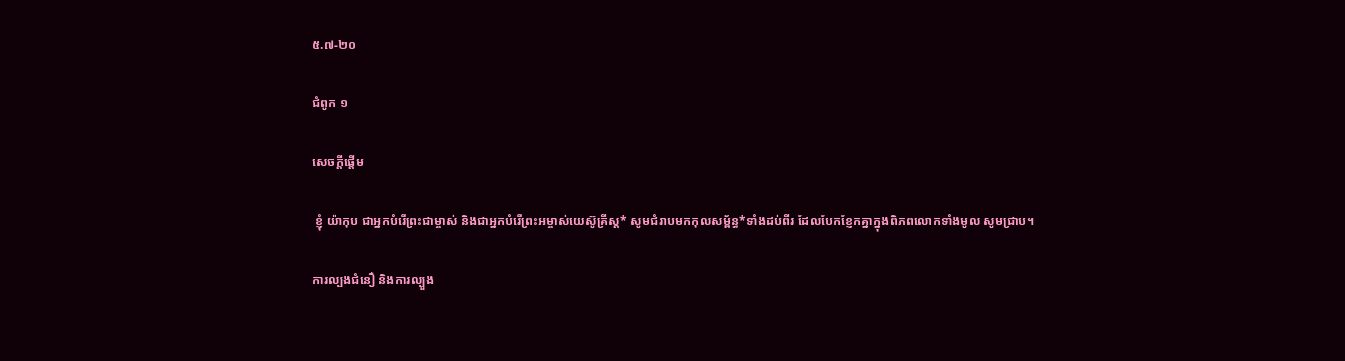៥.៧-២០

ជំពូក ១

សេចក្ដីផ្ដើម

 ខ្ញុំ យ៉ាកុប ជាអ្នកបំរើព្រះជាម្ចាស់ និងជាអ្នកបំរើព្រះអម្ចាស់យេស៊ូគ្រីស្ដ* សូមជំរាបមកកុលសម្ព័ន្ធ*ទាំងដប់ពីរ ដែលបែកខ្ញែកគ្នាក្នុងពិភពលោកទាំងមូល សូមជ្រាប។

ការល្បងជំនឿ និងការល្បួង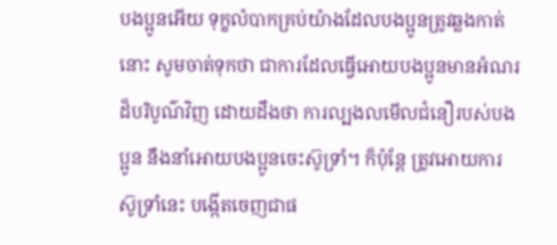បងប្អូនអើយ ទុក្ខលំបាកគ្រប់យ៉ាងដែលបងប្អូនត្រូវឆ្លងកាត់នោះ សូមចាត់ទុកថា ជាការដែលធ្វើអោយបងប្អូនមានអំណរដ៏បរិបូណ៌វិញ ដោយដឹងថា ការល្បងលមើលជំនឿរបស់បងប្អូន នឹងនាំអោយបងប្អូនចេះស៊ូទ្រាំ។ ក៏ប៉ុន្តែ ត្រូវអោយការស៊ូទ្រាំនេះ បង្កើតចេញជាផ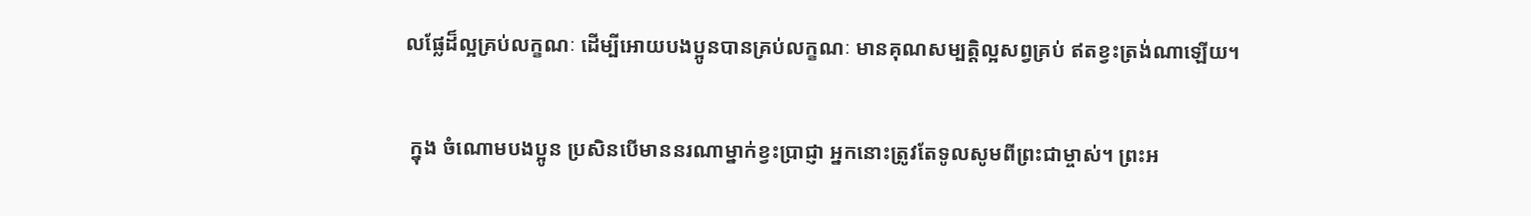លផ្លែដ៏ល្អគ្រប់លក្ខណៈ ដើម្បីអោយបងប្អូនបានគ្រប់លក្ខណៈ មានគុណសម្បត្តិល្អសព្វគ្រប់ ឥតខ្វះត្រង់ណាឡើយ។

 ក្នុង ចំណោមបងប្អូន ប្រសិនបើមាននរណាម្នាក់ខ្វះប្រាជ្ញា អ្នកនោះត្រូវតែទូលសូមពីព្រះជាម្ចាស់។ ព្រះអ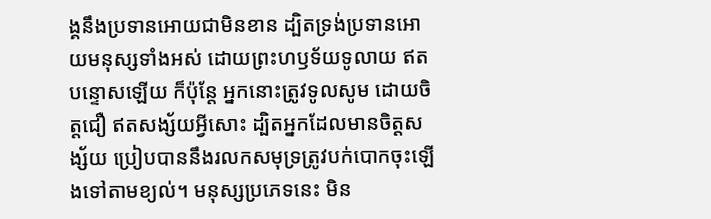ង្គនឹងប្រទានអោយជាមិនខាន ដ្បិតទ្រង់ប្រទានអោយមនុស្សទាំងអស់ ដោយព្រះហឫទ័យទូលាយ ឥតបន្ទោសឡើយ ក៏ប៉ុន្តែ អ្នកនោះត្រូវទូលសូម ដោយចិត្តជឿ ឥតសង្ស័យអ្វីសោះ ដ្បិតអ្នកដែលមានចិត្តសង្ស័យ ប្រៀបបាននឹងរលកសមុទ្រត្រូវបក់បោកចុះឡើងទៅតាមខ្យល់។ មនុស្សប្រភេទនេះ មិន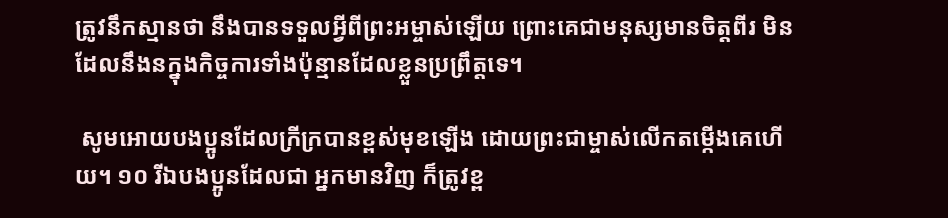ត្រូវនឹកស្មានថា នឹងបានទទួលអ្វីពីព្រះអម្ចាស់ឡើយ ព្រោះគេជាមនុស្សមានចិត្តពីរ មិនដែលនឹងនក្នុងកិច្ចការទាំងប៉ុន្មានដែលខ្លួនប្រព្រឹត្តទេ។

 សូមអោយបងប្អូនដែលក្រីក្របានខ្ពស់មុខឡើង ដោយព្រះជាម្ចាស់លើកតម្កើងគេហើយ។ ១០ រីឯបងប្អូនដែលជា អ្នកមានវិញ ក៏ត្រូវខ្ព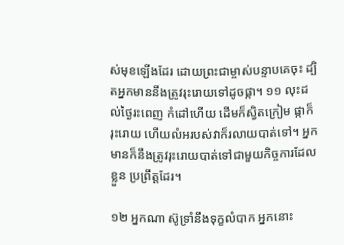ស់មុខឡើងដែរ ដោយព្រះជាម្ចាស់បន្ទាបគេចុះ ដ្បិតអ្នកមាននឹងត្រូវរុះរោយទៅដូចផ្កា។ ១១ លុះដល់ថ្ងៃរះពេញ កំដៅហើយ ដើមក៏ស្វិតក្រៀម ផ្កាក៏រុះរោយ ហើយលំអរបស់វាក៏រលាយបាត់ទៅ។ អ្នកមានក៏នឹងត្រូវរុះរោយបាត់ទៅជាមួយកិច្ចការដែលខ្លួន ប្រព្រឹត្តដែរ។

១២ អ្នកណា ស៊ូទ្រាំនឹងទុក្ខលំបាក អ្នកនោះ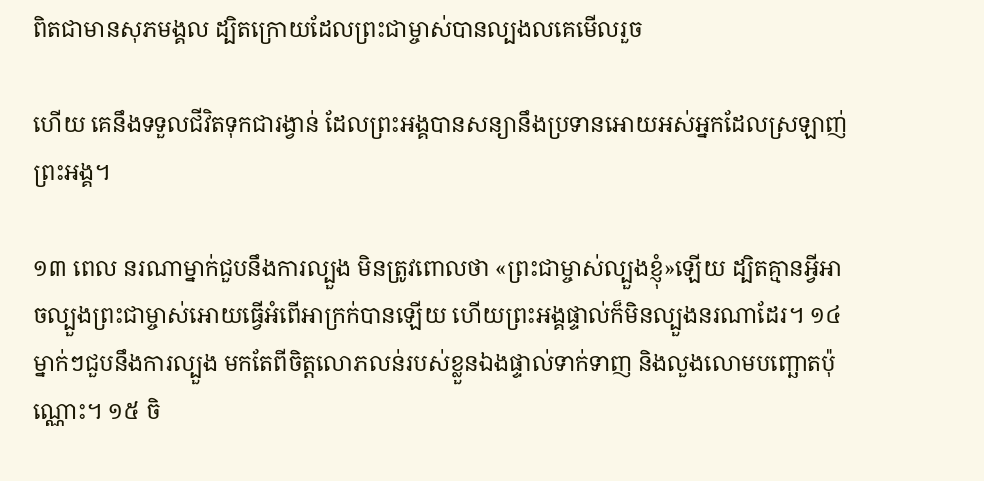ពិតជាមានសុភមង្គល ដ្បិតក្រោយដែលព្រះជាម្ចាស់បានល្បងលគេមើលរួច

ហើយ គេនឹងទទួលជីវិតទុកជារង្វាន់ ដែលព្រះអង្គបានសន្យានឹងប្រទានអោយអស់អ្នកដែលស្រឡាញ់ព្រះអង្គ។

១៣ ពេល នរណាម្នាក់ជួបនឹងការល្បួង មិនត្រូវពោលថា «ព្រះជាម្ចាស់ល្បួងខ្ញុំ»ឡើយ ដ្បិតគ្មានអ្វីអាចល្បួងព្រះជាម្ចាស់អោយធ្វើអំពើអាក្រក់បានឡើយ ហើយព្រះអង្គផ្ទាល់ក៏មិនល្បួងនរណាដែរ។ ១៤ ម្នាក់ៗជួបនឹងការល្បួង មកតែពីចិត្តលោភលន់របស់ខ្លួនឯងផ្ទាល់ទាក់ទាញ និងលួងលោមបញ្ឆោតប៉ុណ្ណោះ។ ១៥ ចិ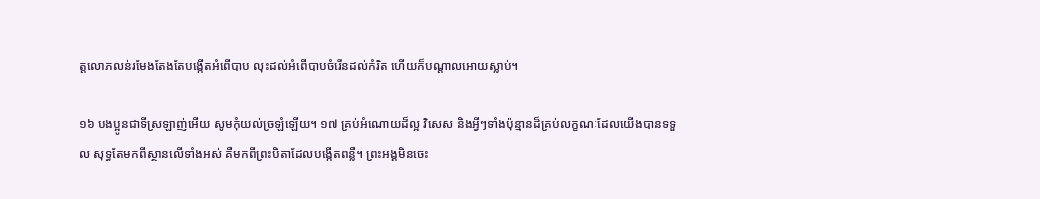ត្តលោភលន់រមែងតែងតែបង្កើតអំពើបាប លុះដល់អំពើបាបចំរើនដល់កំរិត ហើយក៏បណ្ដាលអោយស្លាប់។

១៦ បងប្អូនជាទីស្រឡាញ់អើយ សូមកុំយល់ច្រឡំឡើយ។ ១៧ គ្រប់អំណោយដ៏ល្អ វិសេស និងអ្វីៗទាំងប៉ុន្មានដ៏គ្រប់លក្ខណៈដែលយើងបានទទួល សុទ្ធតែមកពីស្ថានលើទាំងអស់ គឺមកពីព្រះបិតាដែលបង្កើតពន្លឺ។ ព្រះអង្គមិនចេះ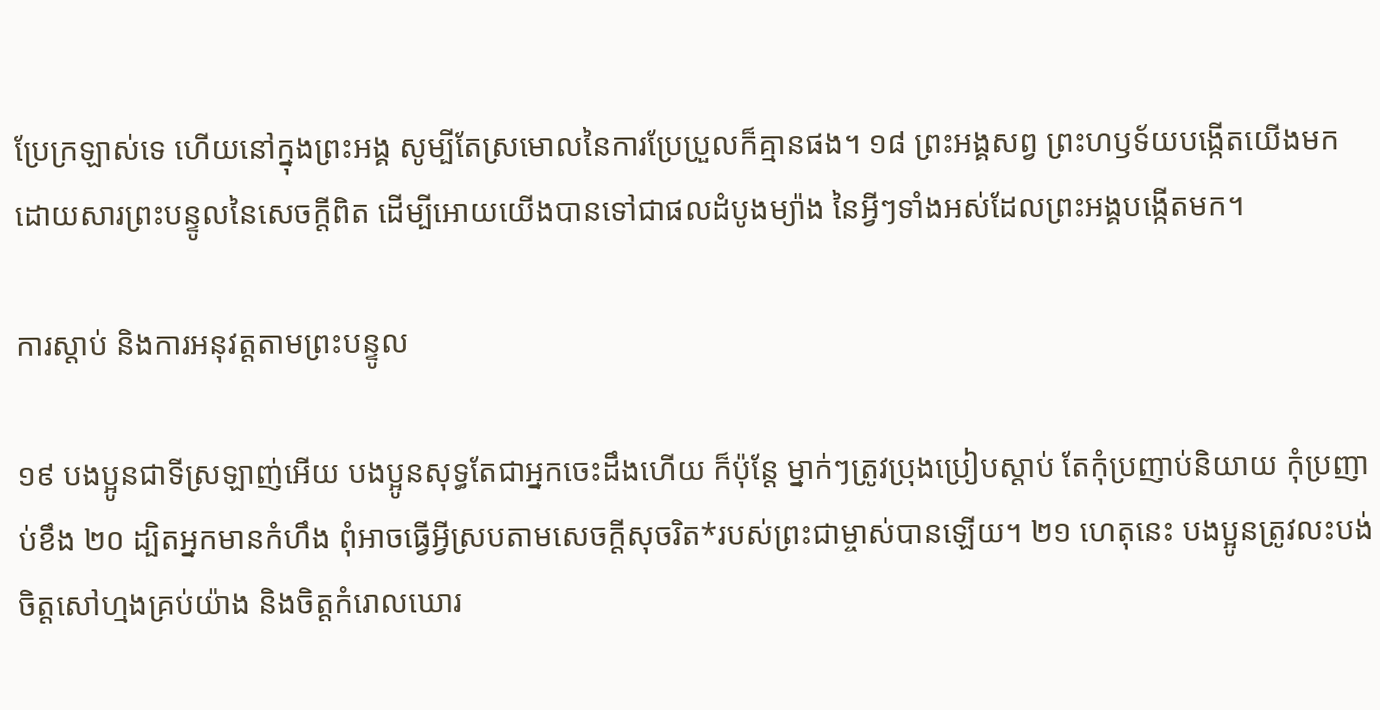ប្រែក្រឡាស់ទេ ហើយនៅក្នុងព្រះអង្គ សូម្បីតែស្រមោលនៃការប្រែប្រួលក៏គ្មានផង។ ១៨ ព្រះអង្គសព្វ ព្រះហឫទ័យបង្កើតយើងមក ដោយសារព្រះបន្ទូលនៃសេចក្ដីពិត ដើម្បីអោយយើងបានទៅជាផលដំបូងម្យ៉ាង នៃអ្វីៗទាំងអស់ដែលព្រះអង្គបង្កើតមក។

ការស្ដាប់ និងការអនុវត្តតាមព្រះបន្ទូល

១៩ បងប្អូនជាទីស្រឡាញ់អើយ បងប្អូនសុទ្ធតែជាអ្នកចេះដឹងហើយ ក៏ប៉ុន្តែ ម្នាក់ៗត្រូវប្រុងប្រៀបស្ដាប់ តែកុំប្រញាប់និយាយ កុំប្រញាប់ខឹង ២០ ដ្បិតអ្នកមានកំហឹង ពុំអាចធ្វើអ្វីស្របតាមសេចក្ដីសុចរិត*របស់ព្រះជាម្ចាស់បានឡើយ។ ២១ ហេតុនេះ បងប្អូនត្រូវលះបង់ចិត្តសៅហ្មងគ្រប់យ៉ាង និងចិត្តកំរោលឃោរ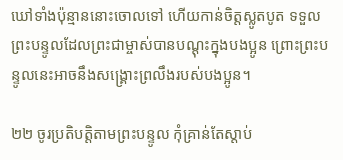ឃៅទាំងប៉ុន្មាននោះចោលទៅ ហើយកាន់ចិត្តស្លូតបូត ទទួលព្រះបន្ទូលដែលព្រះជាម្ចាស់បានបណ្ដុះក្នុងបងប្អូន ព្រោះព្រះបន្ទូលនេះអាចនឹងសង្គ្រោះព្រលឹងរបស់បងប្អូន។

២២ ចូរប្រតិបត្តិតាមព្រះបន្ទូល កុំគ្រាន់តែស្ដាប់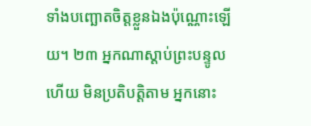ទាំងបញ្ឆោតចិត្តខ្លួនឯងប៉ុណ្ណោះឡើយ។ ២៣ អ្នកណាស្ដាប់ព្រះបន្ទូលហើយ មិនប្រតិបត្តិតាម អ្នកនោះ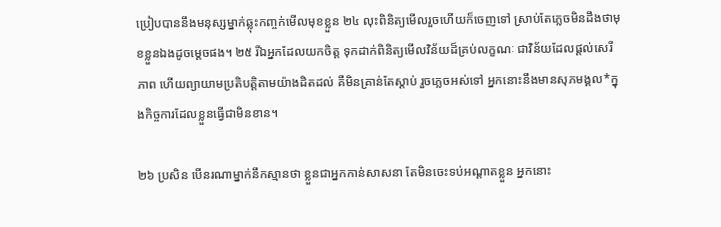ប្រៀបបាននឹងមនុស្សម្នាក់ឆ្លុះកញ្ចក់មើលមុខខ្លួន ២៤ លុះពិនិត្យមើលរួចហើយក៏ចេញទៅ ស្រាប់តែភ្លេចមិនដឹងថាមុខខ្លួនឯងដូចម្ដេចផង។ ២៥ រីឯអ្នកដែលយកចិត្ត ទុកដាក់ពិនិត្យមើលវិន័យដ៏គ្រប់លក្ខណៈ ជាវិន័យដែលផ្ដល់សេរីភាព ហើយព្យាយាមប្រតិបត្តិតាមយ៉ាងដិតដល់ គឺមិនគ្រាន់តែស្ដាប់ រួចភ្លេចអស់ទៅ អ្នកនោះនឹងមានសុភមង្គល*ក្នុងកិច្ចការដែលខ្លួនធ្វើជាមិនខាន។

២៦ ប្រសិន បើនរណាម្នាក់នឹកស្មានថា ខ្លួនជាអ្នកកាន់សាសនា តែមិនចេះទប់អណ្ដាតខ្លួន អ្នកនោះ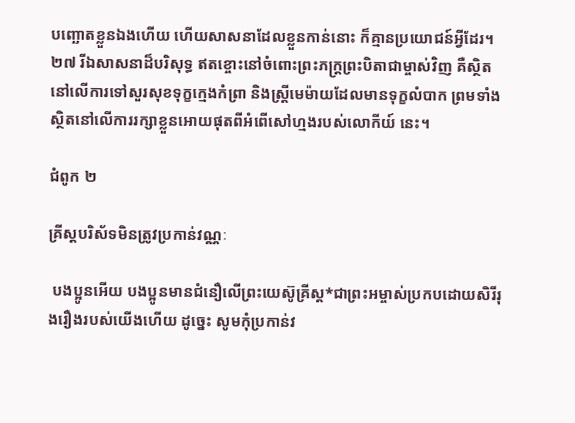បញ្ឆោតខ្លួនឯងហើយ ហើយសាសនាដែលខ្លួនកាន់នោះ ក៏គ្មានប្រយោជន៍អ្វីដែរ។ ២៧ រីឯសាសនាដ៏បរិសុទ្ធ ឥតខ្ចោះនៅចំពោះព្រះភក្ត្រព្រះបិតាជាម្ចាស់វិញ គឺស្ថិតនៅលើការទៅសួរសុខទុក្ខក្មេងកំព្រា និងស្ត្រីមេម៉ាយដែលមានទុក្ខលំបាក ព្រមទាំងស្ថិតនៅលើការរក្សាខ្លួនអោយផុតពីអំពើសៅហ្មងរបស់លោកីយ៍ នេះ។

ជំពូក ២

គ្រីស្ដបរិស័ទមិនត្រូវប្រកាន់វណ្ណៈ

 បងប្អូនអើយ បងប្អូនមានជំនឿលើព្រះយេស៊ូគ្រីស្ដ*ជាព្រះអម្ចាស់ប្រកបដោយសិរីរុងរឿងរបស់យើងហើយ ដូច្នេះ សូមកុំប្រកាន់វ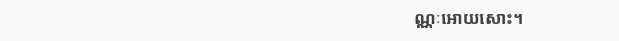ណ្ណៈអោយសោះ។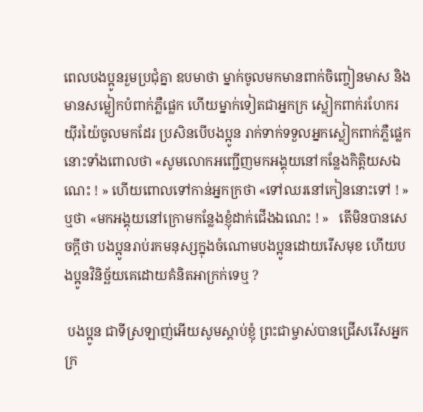ពេលបងប្អូនរួមប្រជុំគ្នា ឧបមាថា ម្នាក់ចូលមកមានពាក់ចិញ្ចៀនមាស និងមានសម្លៀកបំពាក់ភ្លឺផ្លេក ហើយម្នាក់ទៀតជាអ្នកក្រ ស្លៀកពាក់រហែករយ៉ីរយ៉ៃចូលមកដែរ ប្រសិនបើបងប្អូន រាក់ទាក់ទទួលអ្នកស្លៀកពាក់ភ្លឺផ្លេកនោះទាំងពោលថា «សូមលោកអញ្ជើញមកអង្គុយនៅកន្លែងកិត្តិយសឯណេះ ! » ហើយពោលទៅកាន់អ្នកក្រថា «ទៅឈរនៅកៀននោះទៅ ! » ឬថា «មកអង្គុយនៅក្រោមកន្លែងខ្ញុំដាក់ជើងឯណេះ ! »   តើមិនបានសេចក្ដីថា បងប្អូនរាប់រកមនុស្សក្នុងចំណោមបងប្អូនដោយរើសមុខ ហើយបងប្អូនវិនិច្ឆ័យគេដោយគំនិតអាក្រក់ទេឬ ?

 បងប្អូន ជាទីស្រឡាញ់អើយសូមស្ដាប់ខ្ញុំ ព្រះជាម្ចាស់បានជ្រើសរើសអ្នកក្រ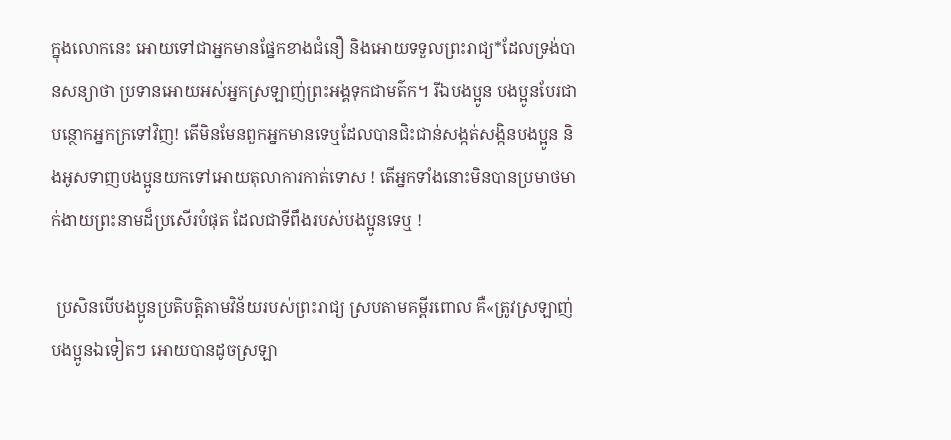ក្នុងលោកនេះ អោយទៅជាអ្នកមានផ្នែកខាងជំនឿ និងអោយទទួលព្រះរាជ្យ*ដែលទ្រង់បានសន្យាថា ប្រទានអោយអស់អ្នកស្រឡាញ់ព្រះអង្គទុកជាមត៌ក។ រីឯបងប្អូន បងប្អូនបែរជាបន្ថោកអ្នកក្រទៅវិញ! តើមិនមែនពួកអ្នកមានទេឬដែលបានជិះជាន់សង្កត់សង្កិនបងប្អូន និងអូសទាញបងប្អូនយកទៅអោយតុលាការកាត់ទោស ! តើអ្នកទាំងនោះមិនបានប្រមាថមាក់ងាយព្រះនាមដ៏ប្រសើរបំផុត ដែលជាទីពឹងរបស់បងប្អូនទេឬ !

 ប្រសិនបើបងប្អូនប្រតិបត្តិតាមវិន័យរបស់ព្រះរាជ្យ ស្របតាមគម្ពីរពោល គឺ«ត្រូវស្រឡាញ់បងប្អូនឯទៀតៗ អោយបានដូចស្រឡា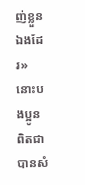ញ់ខ្លួនឯងដែរ» នោះបងប្អូនពិតជាបានសំ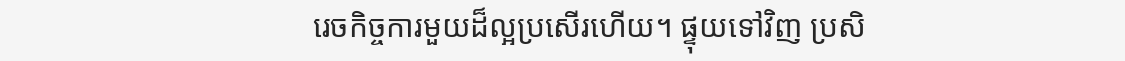រេចកិច្ចការមួយដ៏ល្អប្រសើរហើយ។ ផ្ទុយទៅវិញ ប្រសិ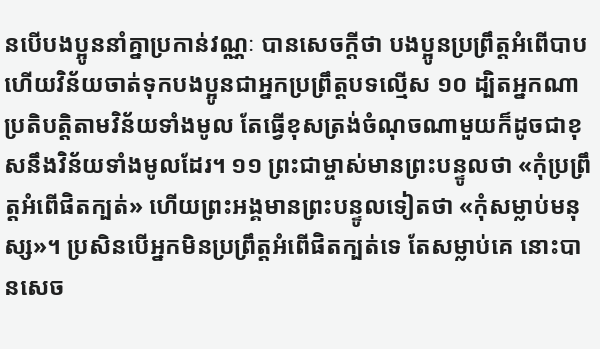នបើបងប្អូននាំគ្នាប្រកាន់វណ្ណៈ បានសេចក្ដីថា បងប្អូនប្រព្រឹត្តអំពើបាប ហើយវិន័យចាត់ទុកបងប្អូនជាអ្នកប្រព្រឹត្តបទល្មើស ១០ ដ្បិតអ្នកណាប្រតិបត្តិតាមវិន័យទាំងមូល តែធ្វើខុសត្រង់ចំណុចណាមួយក៏ដូចជាខុសនឹងវិន័យទាំងមូលដែរ។ ១១ ព្រះជាម្ចាស់មានព្រះបន្ទូលថា «កុំប្រព្រឹត្តអំពើផិតក្បត់» ហើយព្រះអង្គមានព្រះបន្ទូលទៀតថា «កុំសម្លាប់មនុស្ស»។ ប្រសិនបើអ្នកមិនប្រព្រឹត្តអំពើផិតក្បត់ទេ តែសម្លាប់គេ នោះបានសេច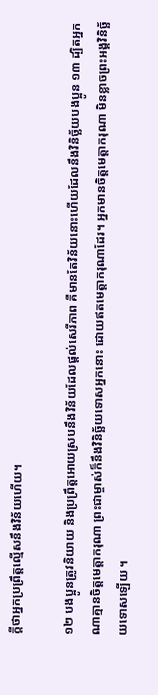ក្ដីថាអ្នកប្រព្រឹត្តល្មើសនឹងវិន័យហើយ។

១២ បងប្អូនត្រូវនិយាយ និងប្រព្រឹត្តអោយស្របនឹងវិន័យដែលផ្ដល់សេរីភាព គឺមានតែវិន័យនោះហើយដែលនឹងវិនិច្ឆ័យបងប្អូន ១៣ ដ្បិតអ្នកណាគ្មានចិត្តមេត្តាករុណា ព្រះជាម្ចាស់ក៏នឹងវិនិច្ឆ័យទោសអ្នកនោះ ដោយឥតមេត្តាករុណាដែរ។ អ្នកមានចិត្តមេត្តាករុណា មិនខ្លាចព្រះអង្គវិនិច្ឆ័យទោសឡើយ ។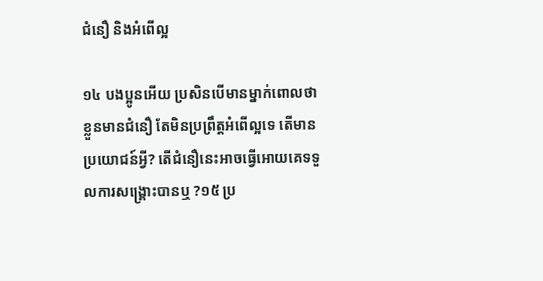ជំនឿ និងអំពើល្អ

១៤ បងប្អូនអើយ ប្រសិនបើមានម្នាក់ពោលថា ខ្លួនមានជំនឿ តែមិនប្រព្រឹត្តអំពើល្អទេ តើមានប្រយោជន៍អ្វី? តើជំនឿនេះអាចធ្វើអោយគេទទួលការសង្គ្រោះបានឬ ?១៥ ប្រ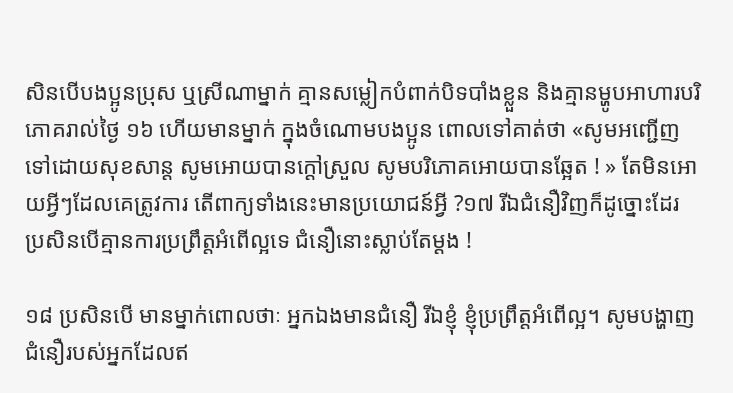សិនបើបងប្អូនប្រុស ឬស្រីណាម្នាក់ គ្មានសម្លៀកបំពាក់បិទបាំងខ្លួន និងគ្មានម្ហូបអាហារបរិភោគរាល់ថ្ងៃ ១៦ ហើយមានម្នាក់ ក្នុងចំណោមបងប្អូន ពោលទៅគាត់ថា «សូមអញ្ជើញទៅដោយសុខសាន្ត សូមអោយបានក្ដៅស្រួល សូមបរិភោគអោយបានឆ្អែត ! » តែមិនអោយអ្វីៗដែលគេត្រូវការ តើពាក្យទាំងនេះមានប្រយោជន៍អ្វី ?១៧ រីឯជំនឿវិញក៏ដូច្នោះដែរ ប្រសិនបើគ្មានការប្រព្រឹត្តអំពើល្អទេ ជំនឿនោះស្លាប់តែម្ដង !

១៨ ប្រសិនបើ មានម្នាក់ពោលថាៈ អ្នកឯងមានជំនឿ រីឯខ្ញុំ ខ្ញុំប្រព្រឹត្តអំពើល្អ។ សូមបង្ហាញជំនឿរបស់អ្នកដែលឥ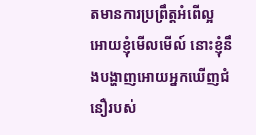តមានការប្រព្រឹត្តអំពើល្អ អោយខ្ញុំមើលមើល៍ នោះខ្ញុំនឹងបង្ហាញអោយអ្នកឃើញជំនឿរបស់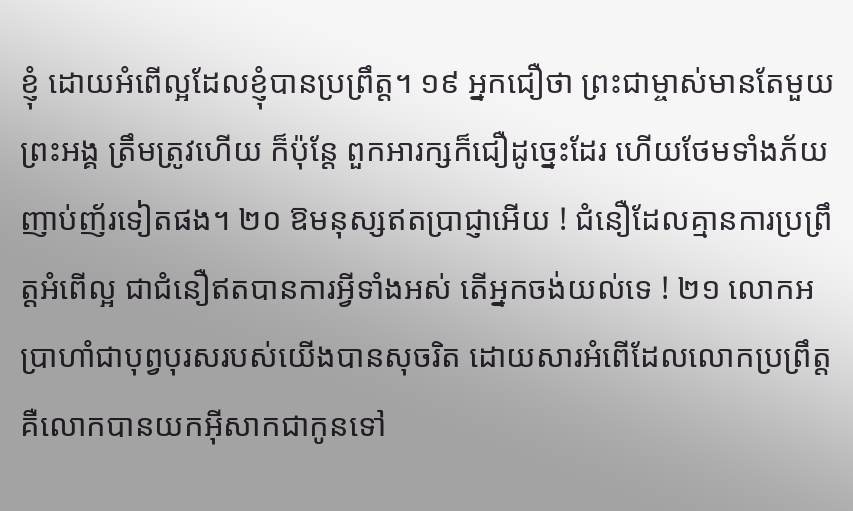ខ្ញុំ ដោយអំពើល្អដែលខ្ញុំបានប្រព្រឹត្ត។ ១៩ អ្នកជឿថា ព្រះជាម្ចាស់មានតែមួយព្រះអង្គ ត្រឹមត្រូវហើយ ក៏ប៉ុន្តែ ពួកអារក្សក៏ជឿដូច្នេះដែរ ហើយថែមទាំងភ័យញាប់ញ័រទៀតផង។ ២០ ឱមនុស្សឥតប្រាជ្ញាអើយ ! ជំនឿដែលគ្មានការប្រព្រឹត្តអំពើល្អ ជាជំនឿឥតបានការអ្វីទាំងអស់ តើអ្នកចង់យល់ទេ ! ២១ លោកអប្រាហាំជាបុព្វបុរសរបស់យើងបានសុចរិត ដោយសារអំពើដែលលោកប្រព្រឹត្ត គឺលោកបានយកអ៊ីសាកជាកូនទៅ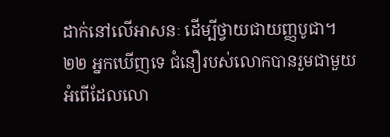ដាក់នៅលើអាសនៈ ដើម្បីថ្វាយជាយញ្ញបូជា។ ២២ អ្នកឃើញទេ ជំនឿរបស់លោកបានរួមជាមួយអំពើដែលលោ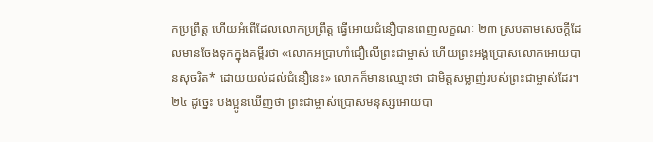កប្រព្រឹត្ត ហើយអំពើដែលលោកប្រព្រឹត្ត ធ្វើអោយជំនឿបានពេញលក្ខណៈ ២៣ ស្របតាមសេចក្ដីដែលមានចែងទុកក្នុងគម្ពីរថា «លោកអប្រាហាំជឿលើព្រះជាម្ចាស់ ហើយព្រះអង្គប្រោសលោកអោយបានសុចរិត* ដោយយល់ដល់ជំនឿនេះ» លោកក៏មានឈ្មោះថា ជាមិត្តសម្លាញ់របស់ព្រះជាម្ចាស់ដែរ។ ២៤ ដូច្នេះ បងប្អូនឃើញថា ព្រះជាម្ចាស់ប្រោសមនុស្សអោយបា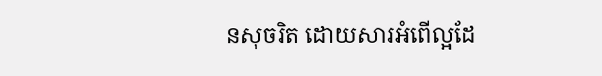នសុចរិត ដោយសារអំពើល្អដែ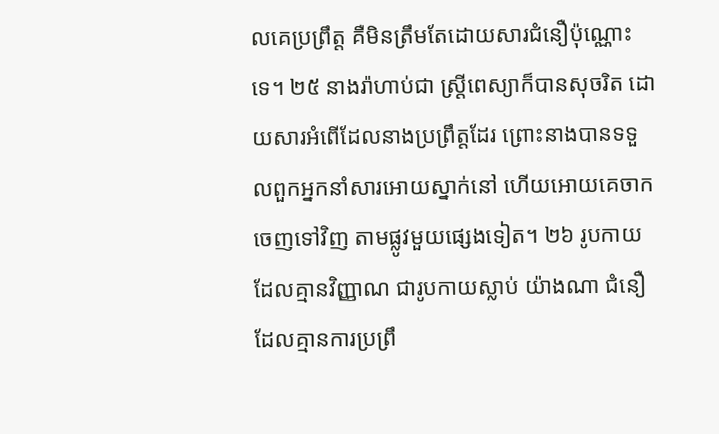លគេប្រព្រឹត្ត គឺមិនត្រឹមតែដោយសារជំនឿប៉ុណ្ណោះទេ។ ២៥ នាងរ៉ាហាប់ជា ស្ត្រីពេស្យាក៏បានសុចរិត ដោយសារអំពើដែលនាងប្រព្រឹត្តដែរ ព្រោះនាងបានទទួលពួកអ្នកនាំសារអោយស្នាក់នៅ ហើយអោយគេចាកចេញទៅវិញ តាមផ្លូវមួយផ្សេងទៀត។ ២៦ រូបកាយដែលគ្មានវិញ្ញាណ ជារូបកាយស្លាប់ យ៉ាងណា ជំនឿដែលគ្មានការប្រព្រឹ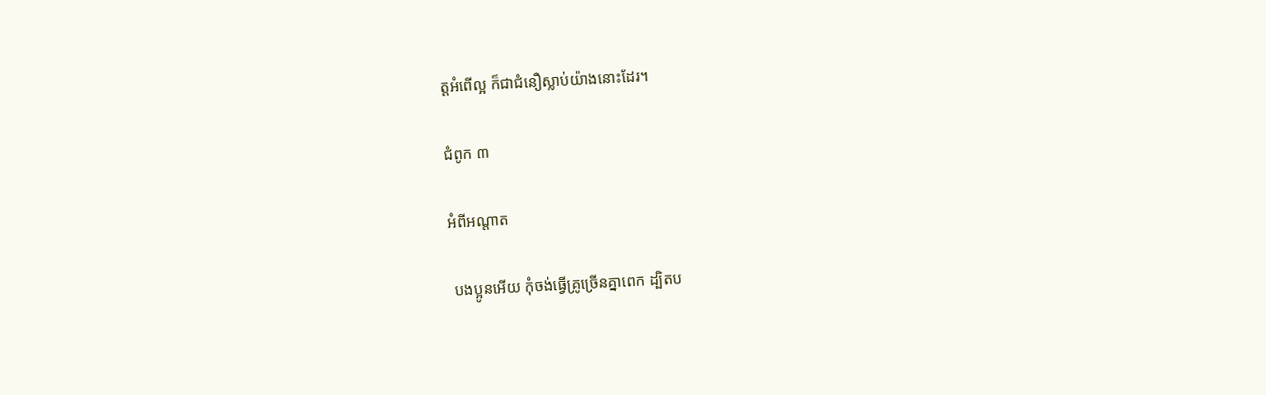ត្តអំពើល្អ ក៏ជាជំនឿស្លាប់យ៉ាងនោះដែរ។

ជំពូក ៣

អំពីអណ្ដាត

 បងប្អូនអើយ កុំចង់ធ្វើគ្រូច្រើនគ្នាពេក ដ្បិតប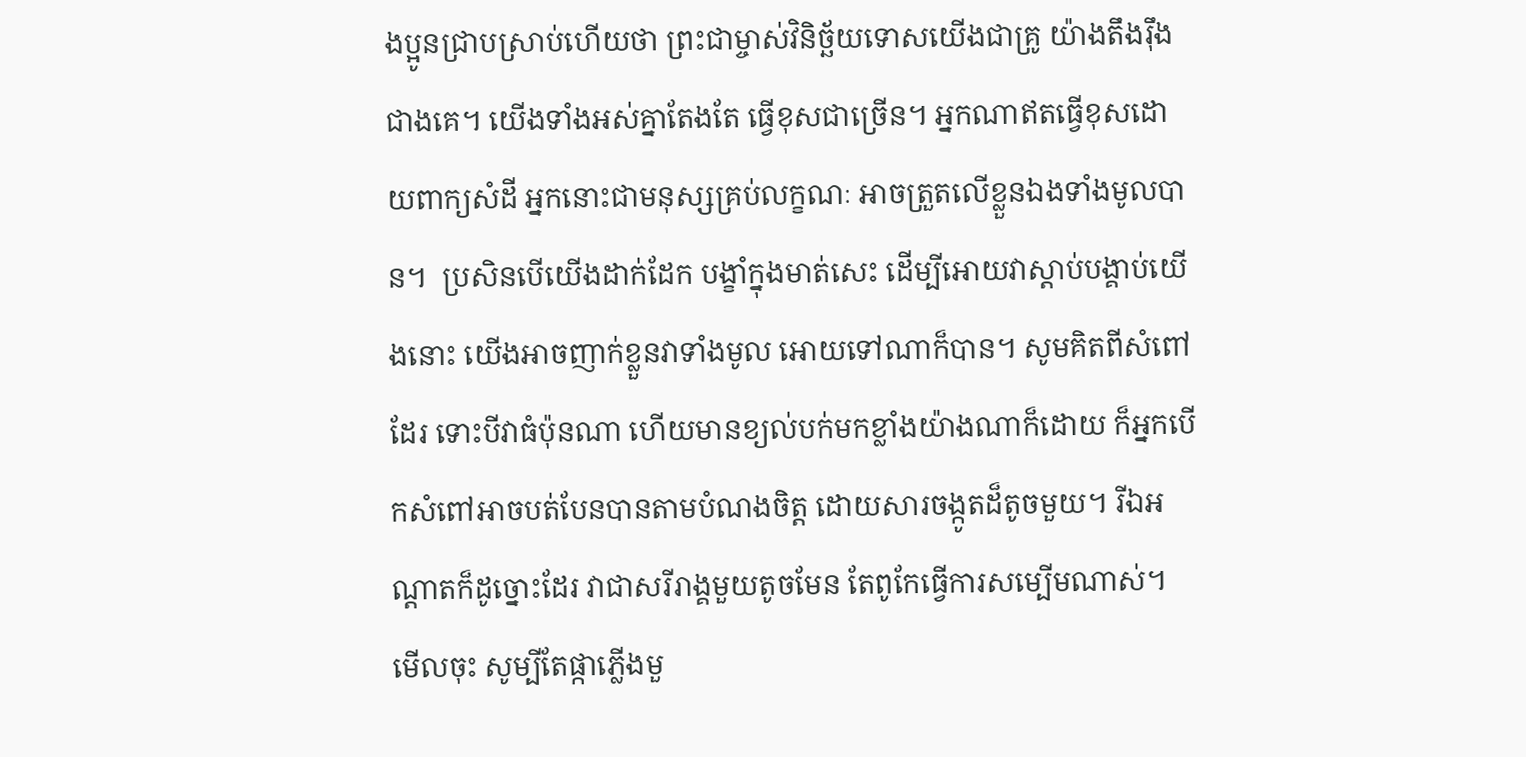ងប្អូនជ្រាបស្រាប់ហើយថា ព្រះជាម្ចាស់វិនិច្ឆ័យទោសយើងជាគ្រូ យ៉ាងតឹងរ៉ឹងជាងគេ។ យើងទាំងអស់គ្នាតែងតែ ធ្វើខុសជាច្រើន។ អ្នកណាឥតធ្វើខុសដោយពាក្យសំដី អ្នកនោះជាមនុស្សគ្រប់លក្ខណៈ អាចត្រួតលើខ្លួនឯងទាំងមូលបាន។  ប្រសិនបើយើងដាក់ដែក បង្ខាំក្នុងមាត់សេះ ដើម្បីអោយវាស្ដាប់បង្គាប់យើងនោះ យើងអាចញាក់ខ្លួនវាទាំងមូល អោយទៅណាក៏បាន។ សូមគិតពីសំពៅដែរ ទោះបីវាធំប៉ុនណា ហើយមានខ្យល់បក់មកខ្លាំងយ៉ាងណាក៏ដោយ ក៏អ្នកបើកសំពៅអាចបត់បែនបានតាមបំណងចិត្ត ដោយសារចង្កូតដ៏តូចមួយ។ រីឯអណ្ដាតក៏ដូច្នោះដែរ វាជាសរីរាង្គមួយតូចមែន តែពូកែធ្វើការសម្បើមណាស់។ មើលចុះ សូម្បីតែផ្កាភ្លើងមួ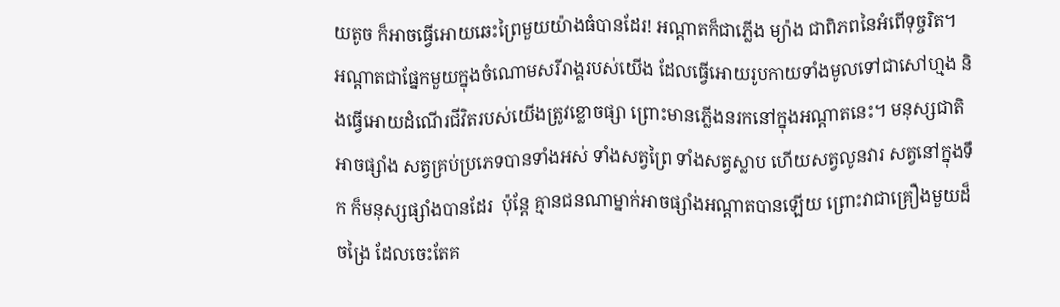យតូច ក៏អាចធ្វើអោយឆេះព្រៃមួយយ៉ាងធំបានដែរ! អណ្ដាតក៏ជាភ្លើង ម្យ៉ាង ជាពិភពនៃអំពើទុច្ចរិត។ អណ្ដាតជាផ្នែកមួយក្នុងចំណោមសរីរាង្គរបស់យើង ដែលធ្វើអោយរូបកាយទាំងមូលទៅជាសៅហ្មង និងធ្វើអោយដំណើរជីវិតរបស់យើងត្រូវខ្លោចផ្សា ព្រោះមានភ្លើងនរកនៅក្នុងអណ្ដាតនេះ។ មនុស្សជាតិអាចផ្សាំង សត្វគ្រប់ប្រភេទបានទាំងអស់ ទាំងសត្វព្រៃ ទាំងសត្វស្លាប ហើយសត្វលូនវារ សត្វនៅក្នុងទឹក ក៏មនុស្សផ្សាំងបានដែរ  ប៉ុន្តែ គ្មានជនណាម្នាក់អាចផ្សាំងអណ្ដាតបានឡើយ ព្រោះវាជាគ្រឿងមួយដ៏ចង្រៃ ដែលចេះតែគ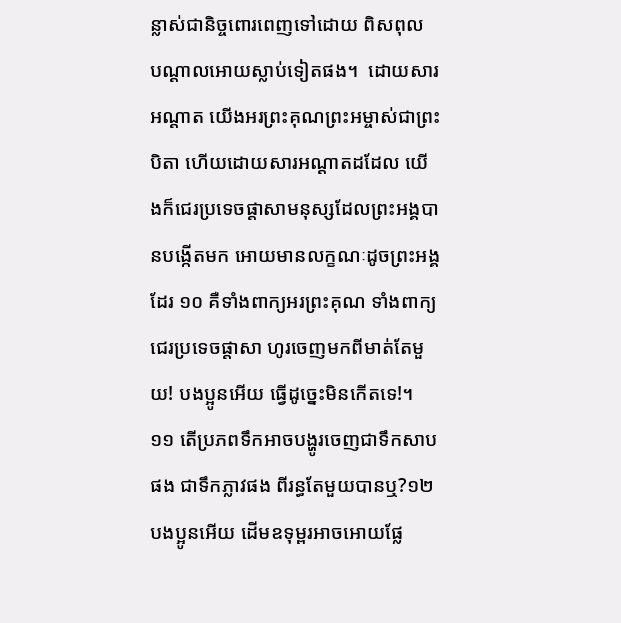ន្លាស់ជានិច្ចពោរពេញទៅដោយ ពិសពុល បណ្ដាលអោយស្លាប់ទៀតផង។  ដោយសារអណ្ដាត យើងអរព្រះគុណព្រះអម្ចាស់ជាព្រះបិតា ហើយដោយសារអណ្ដាតដដែល យើងក៏ជេរប្រទេចផ្ដាសាមនុស្សដែលព្រះអង្គបានបង្កើតមក អោយមានលក្ខណៈដូចព្រះអង្គដែរ ១០ គឺទាំងពាក្យអរព្រះគុណ ទាំងពាក្យជេរប្រទេចផ្ដាសា ហូរចេញមកពីមាត់តែមួយ! បងប្អូនអើយ ធ្វើដូច្នេះមិនកើតទេ!។ ១១ តើប្រភពទឹកអាចបង្ហូរចេញជាទឹកសាបផង ជាទឹកភ្លាវផង ពីរន្ធតែមួយបានឬ?១២ បងប្អូនអើយ ដើមឧទុម្ពរអាចអោយផ្លែ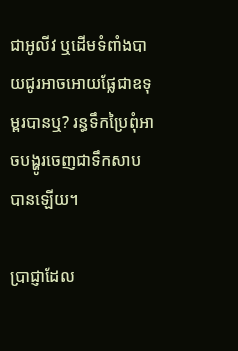ជាអូលីវ ឬដើមទំពាំងបាយជូរអាចអោយផ្លែជាឧទុម្ពរបានឬ? រន្ធទឹកប្រៃពុំអាចបង្ហូរចេញជាទឹកសាបបានឡើយ។

ប្រាជ្ញាដែល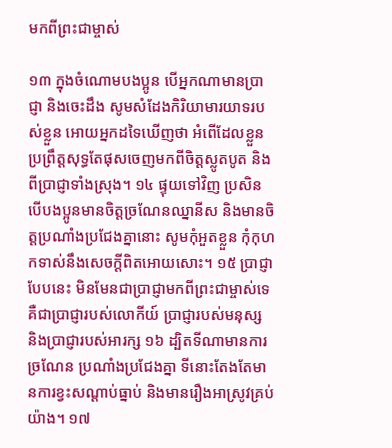មកពីព្រះជាម្ចាស់

១៣ ក្នុងចំណោមបងប្អូន បើអ្នកណាមានប្រាជ្ញា និងចេះដឹង សូមសំដែងកិរិយាមារយាទរបស់ខ្លួន អោយអ្នកដទៃឃើញថា អំពើដែលខ្លួនប្រព្រឹត្តសុទ្ធតែផុសចេញមកពីចិត្តស្លូតបូត និងពីប្រាជ្ញាទាំងស្រុង។ ១៤ ផ្ទុយទៅវិញ ប្រសិនបើបងប្អូនមានចិត្តច្រណែនឈ្នានីស និងមានចិត្តប្រណាំងប្រជែងគ្នានោះ សូមកុំអួតខ្លួន កុំកុហកទាស់នឹងសេចក្ដីពិតអោយសោះ។ ១៥ ប្រាជ្ញាបែបនេះ មិនមែនជាប្រាជ្ញាមកពីព្រះជាម្ចាស់ទេ គឺជាប្រាជ្ញារបស់លោកីយ៍ ប្រាជ្ញារបស់មនុស្ស និងប្រាជ្ញារបស់អារក្ស ១៦ ដ្បិតទីណាមានការច្រណែន ប្រណាំងប្រជែងគ្នា ទីនោះតែងតែមានការខ្វះសណ្ដាប់ធ្នាប់ និងមានរឿងអាស្រូវគ្រប់យ៉ាង។ ១៧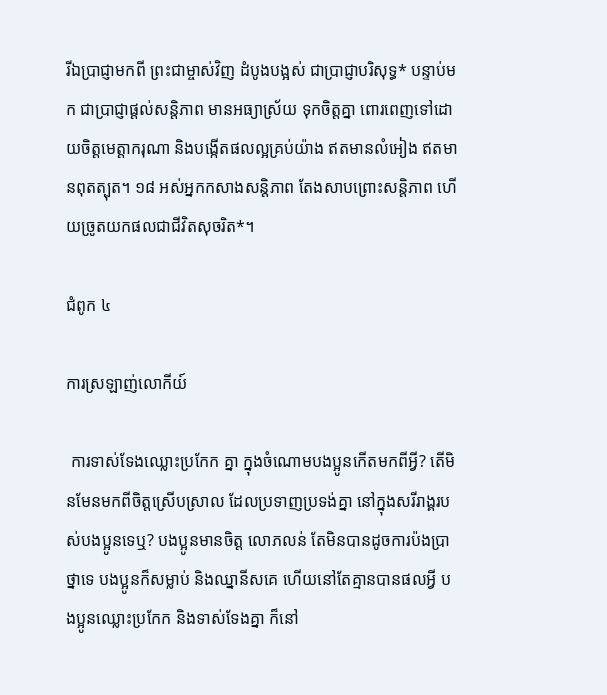រីឯប្រាជ្ញាមកពី ព្រះជាម្ចាស់វិញ ដំបូងបង្អស់ ជាប្រាជ្ញាបរិសុទ្ធ* បន្ទាប់មក ជាប្រាជ្ញាផ្ដល់សន្តិភាព មានអធ្យាស្រ័យ ទុកចិត្តគ្នា ពោរពេញទៅដោយចិត្តមេត្តាករុណា និងបង្កើតផលល្អគ្រប់យ៉ាង ឥតមានលំអៀង ឥតមានពុតត្បុត។ ១៨ អស់អ្នកកសាងសន្តិភាព តែងសាបព្រោះសន្តិភាព ហើយច្រូតយកផលជាជីវិតសុចរិត*។

ជំពូក ៤

ការស្រឡាញ់លោកីយ៍

 ការទាស់ទែងឈ្លោះប្រកែក គ្នា ក្នុងចំណោមបងប្អូនកើតមកពីអ្វី? តើមិនមែនមកពីចិត្តស្រើបស្រាល ដែលប្រទាញប្រទង់គ្នា នៅក្នុងសរីរាង្គរបស់បងប្អូនទេឬ? បងប្អូនមានចិត្ត លោភលន់ តែមិនបានដូចការប៉ងប្រាថ្នាទេ បងប្អូនក៏សម្លាប់ និងឈ្នានីសគេ ហើយនៅតែគ្មានបានផលអ្វី បងប្អូនឈ្លោះប្រកែក និងទាស់ទែងគ្នា ក៏នៅ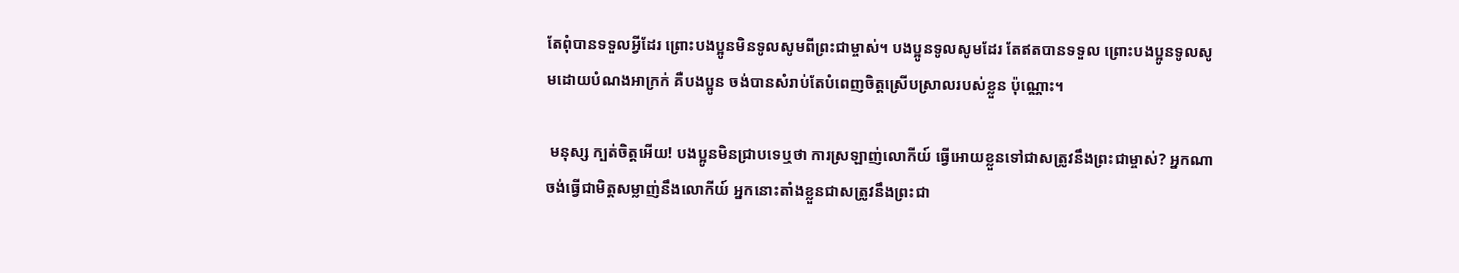តែពុំបានទទួលអ្វីដែរ ព្រោះបងប្អូនមិនទូលសូមពីព្រះជាម្ចាស់។ បងប្អូនទូលសូមដែរ តែឥតបានទទួល ព្រោះបងប្អូនទូលសូមដោយបំណងអាក្រក់ គឺបងប្អូន ចង់បានសំរាប់តែបំពេញចិត្តស្រើបស្រាលរបស់ខ្លួន ប៉ុណ្ណោះ។

 មនុស្ស ក្បត់ចិត្តអើយ! បងប្អូនមិនជ្រាបទេឬថា ការស្រឡាញ់លោកីយ៍ ធ្វើអោយខ្លួនទៅជាសត្រូវនឹងព្រះជាម្ចាស់? អ្នកណាចង់ធ្វើជាមិត្តសម្លាញ់នឹងលោកីយ៍ អ្នកនោះតាំងខ្លួនជាសត្រូវនឹងព្រះជា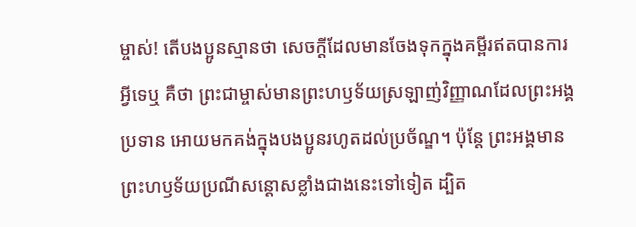ម្ចាស់! តើបងប្អូនស្មានថា សេចក្ដីដែលមានចែងទុកក្នុងគម្ពីរឥតបានការអ្វីទេឬ គឺថា ព្រះជាម្ចាស់មានព្រះហឫទ័យស្រឡាញ់វិញ្ញាណដែលព្រះអង្គប្រទាន អោយមកគង់ក្នុងបងប្អូនរហូតដល់ប្រច័ណ្ឌ។ ប៉ុន្តែ ព្រះអង្គមានព្រះហឫទ័យប្រណីសន្ដោសខ្លាំងជាងនេះទៅទៀត ដ្បិត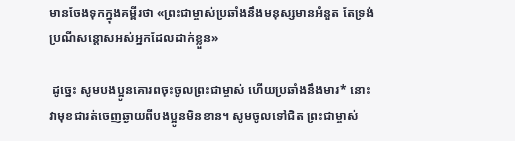មានចែងទុកក្នុងគម្ពីរថា «ព្រះជាម្ចាស់ប្រឆាំងនឹងមនុស្សមានអំនួត តែទ្រង់ប្រណីសន្ដោសអស់អ្នកដែលដាក់ខ្លួន»

 ដូច្នេះ សូមបងប្អូនគោរពចុះចូលព្រះជាម្ចាស់ ហើយប្រឆាំងនឹងមារ* នោះវាមុខជារត់ចេញឆ្ងាយពីបងប្អូនមិនខាន។ សូមចូលទៅជិត ព្រះជាម្ចាស់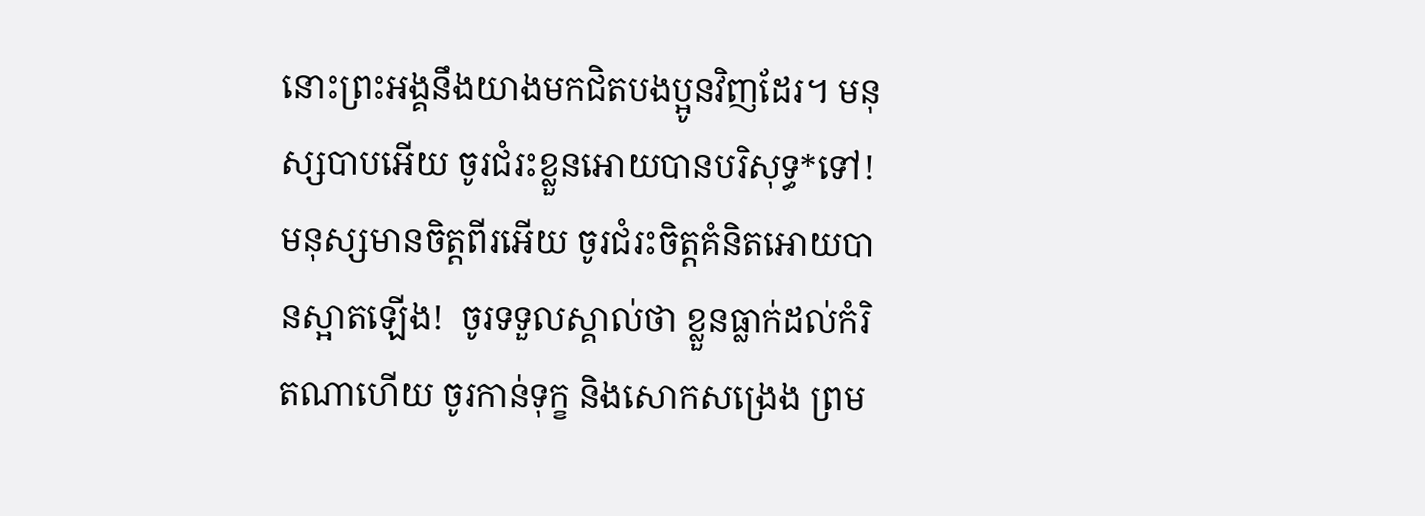នោះព្រះអង្គនឹងយាងមកជិតបងប្អូនវិញដែរ។ មនុស្សបាបអើយ ចូរជំរះខ្លួនអោយបានបរិសុទ្ធ*ទៅ! មនុស្សមានចិត្តពីរអើយ ចូរជំរះចិត្តគំនិតអោយបានស្អាតឡើង!  ចូរទទួលស្គាល់ថា ខ្លួនធ្លាក់ដល់កំរិតណាហើយ ចូរកាន់ទុក្ខ និងសោកសង្រេង ព្រម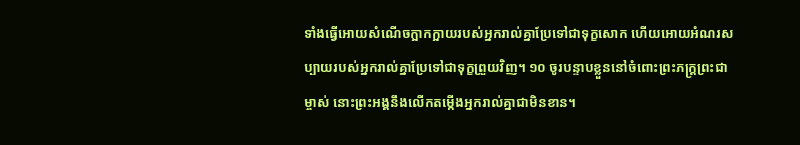ទាំងធ្វើអោយសំណើចក្អាកក្អាយរបស់អ្នករាល់គ្នាប្រែទៅជាទុក្ខសោក ហើយអោយអំណរសប្បាយរបស់អ្នករាល់គ្នាប្រែទៅជាទុក្ខព្រួយវិញ។ ១០ ចូរបន្ទាបខ្លួននៅចំពោះព្រះភក្ត្រព្រះជាម្ចាស់ នោះព្រះអង្គនឹងលើកតម្កើងអ្នករាល់គ្នាជាមិនខាន។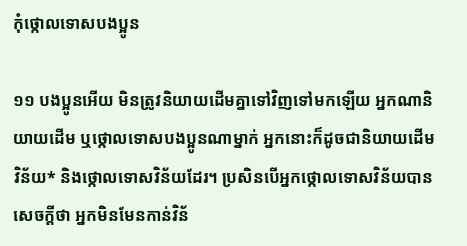កុំថ្កោលទោសបងប្អូន

១១ បងប្អូនអើយ មិនត្រូវនិយាយដើមគ្នាទៅវិញទៅមកឡើយ អ្នកណានិយាយដើម ឬថ្កោលទោសបងប្អូនណាម្នាក់ អ្នកនោះក៏ដូចជានិយាយដើមវិន័យ* និងថ្កោលទោសវិន័យដែរ។ ប្រសិនបើអ្នកថ្កោលទោសវិន័យបានសេចក្ដីថា អ្នកមិនមែនកាន់វិន័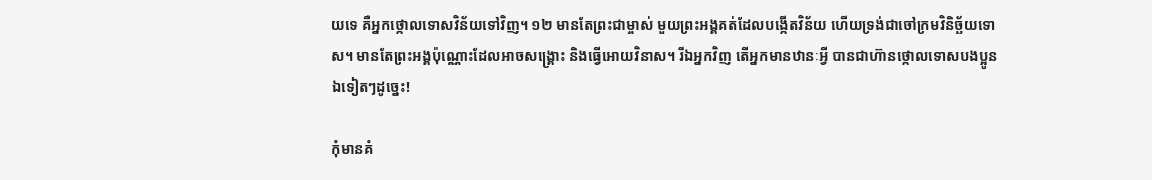យទេ គឺអ្នកថ្កោលទោសវិន័យទៅវិញ។ ១២ មានតែព្រះជាម្ចាស់ មួយព្រះអង្គគត់ដែលបង្កើតវិន័យ ហើយទ្រង់ជាចៅក្រមវិនិច្ឆ័យទោស។ មានតែព្រះអង្គប៉ុណ្ណោះដែលអាចសង្គ្រោះ និងធ្វើអោយវិនាស។ រីឯអ្នកវិញ តើអ្នកមានឋានៈអ្វី បានជាហ៊ានថ្កោលទោសបងប្អូនឯទៀតៗដូច្នេះ!

កុំមានគំ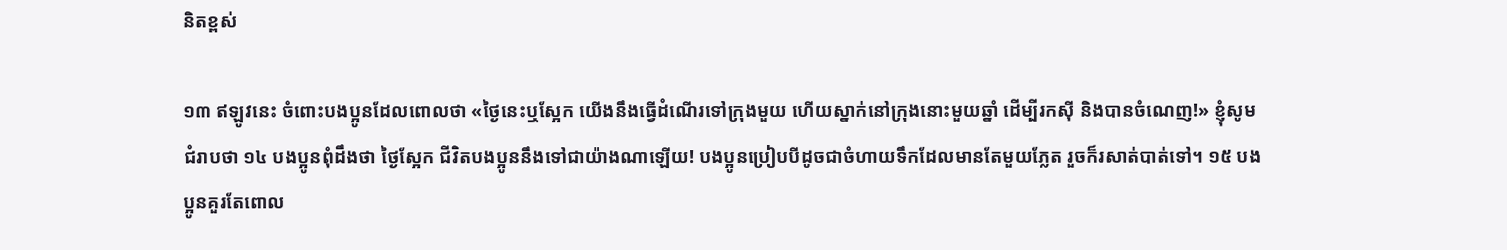និតខ្ពស់

១៣ ឥឡូវនេះ ចំពោះបងប្អូនដែលពោលថា «ថ្ងៃនេះឬស្អែក យើងនឹងធ្វើដំណើរទៅក្រុងមួយ ហើយស្នាក់នៅក្រុងនោះមួយឆ្នាំ ដើម្បីរកស៊ី និងបានចំណេញ!» ខ្ញុំសូមជំរាបថា ១៤ បងប្អូនពុំដឹងថា ថ្ងៃស្អែក ជីវិតបងប្អូននឹងទៅជាយ៉ាងណាឡើយ! បងប្អូនប្រៀបបីដូចជាចំហាយទឹកដែលមានតែមួយភ្លែត រួចក៏រសាត់បាត់ទៅ។ ១៥ បងប្អូនគួរតែពោល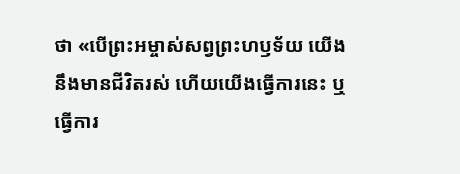ថា «បើព្រះអម្ចាស់សព្វព្រះហឫទ័យ យើងនឹងមានជីវិតរស់ ហើយយើងធ្វើការនេះ ឬធ្វើការ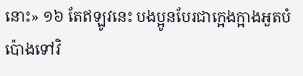នោះ» ១៦ តែឥឡូវនេះ បងប្អូនបែរជាក្អេងក្អាងអួតបំប៉ោងទៅវិ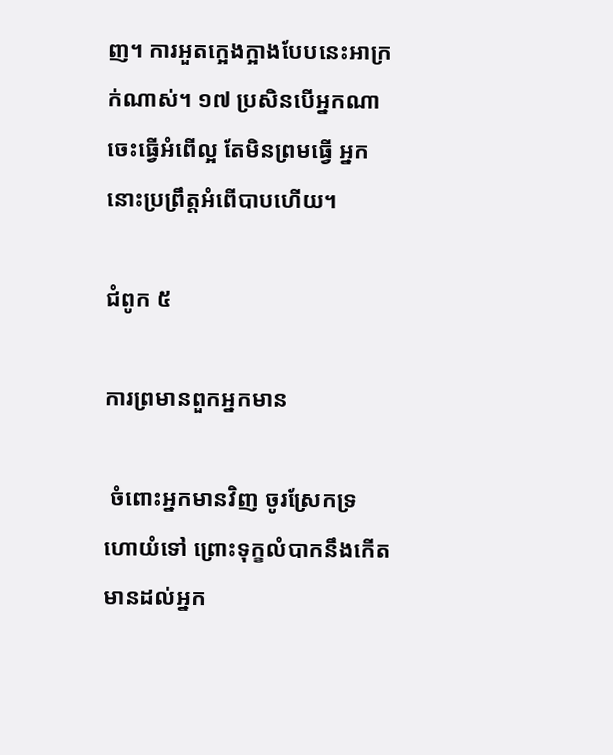ញ។ ការអួតក្អេងក្អាងបែបនេះអាក្រក់ណាស់។ ១៧ ប្រសិនបើអ្នកណាចេះធ្វើអំពើល្អ តែមិនព្រមធ្វើ អ្នកនោះប្រព្រឹត្តអំពើបាបហើយ។

ជំពូក ៥

ការព្រមានពួកអ្នកមាន

 ចំពោះអ្នកមានវិញ ចូរស្រែកទ្រហោយំទៅ ព្រោះទុក្ខលំបាកនឹងកើតមានដល់អ្នក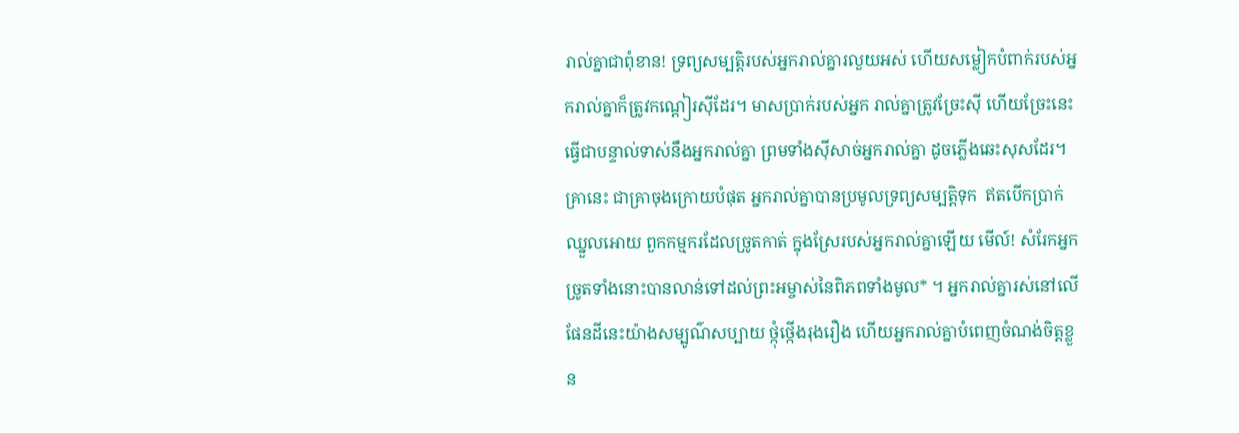រាល់គ្នាជាពុំខាន! ទ្រព្យសម្បត្តិរបស់អ្នករាល់គ្នារលួយអស់ ហើយសម្លៀកបំពាក់របស់អ្នករាល់គ្នាក៏ត្រូវកណ្ដៀរស៊ីដែរ។ មាសប្រាក់របស់អ្នក រាល់គ្នាត្រូវច្រែះស៊ី ហើយច្រែះនេះធ្វើជាបន្ទាល់ទាស់នឹងអ្នករាល់គ្នា ព្រមទាំងស៊ីសាច់អ្នករាល់គ្នា ដូចភ្លើងឆេះសុសដែរ។ គ្រានេះ ជាគ្រាចុងក្រោយបំផុត អ្នករាល់គ្នាបានប្រមូលទ្រព្យសម្បត្តិទុក  ឥតបើកប្រាក់ឈ្នួលអោយ ពួកកម្មករដែលច្រូតកាត់ ក្នុងស្រែរបស់អ្នករាល់គ្នាឡើយ មើល៍! សំរែកអ្នកច្រូតទាំងនោះបានលាន់ទៅដល់ព្រះអម្ចាស់នៃពិភពទាំងមូល* ។ អ្នករាល់គ្នារស់នៅលើ ផែនដីនេះយ៉ាងសម្បូណ៌សប្បាយ ថ្កុំថ្កើងរុងរឿង ហើយអ្នករាល់គ្នាបំពេញចំណង់ចិត្តខ្លួន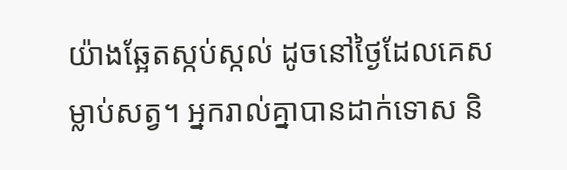យ៉ាងឆ្អែតស្កប់ស្កល់ ដូចនៅថ្ងៃដែលគេសម្លាប់សត្វ។ អ្នករាល់គ្នាបានដាក់ទោស និ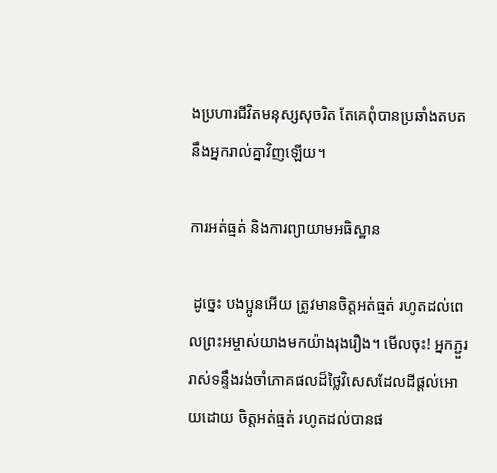ងប្រហារជីវិតមនុស្សសុចរិត តែគេពុំបានប្រឆាំងតបតនឹងអ្នករាល់គ្នាវិញឡើយ។

ការអត់ធ្មត់ និងការព្យាយាមអធិស្ឋាន

 ដូច្នេះ បងប្អូនអើយ ត្រូវមានចិត្តអត់ធ្មត់ រហូតដល់ពេលព្រះអម្ចាស់យាងមកយ៉ាងរុងរឿង។ មើលចុះ! អ្នកភ្ជួររាស់ទន្ទឹងរង់ចាំភោគផលដ៏ថ្លៃវិសេសដែលដីផ្ដល់អោយដោយ ចិត្តអត់ធ្មត់ រហូតដល់បានផ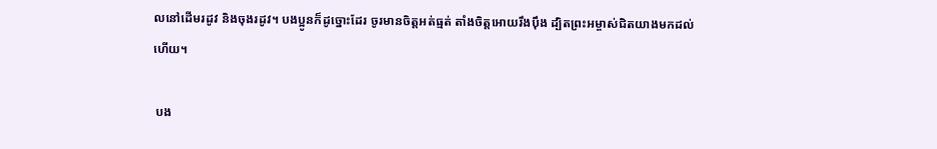លនៅដើមរដូវ និងចុងរដូវ។ បងប្អូនក៏ដូច្នោះដែរ ចូរមានចិត្តអត់ធ្មត់ តាំងចិត្តអោយរឹងប៉ឹង ដ្បិតព្រះអម្ចាស់ជិតយាងមកដល់ហើយ។

 បង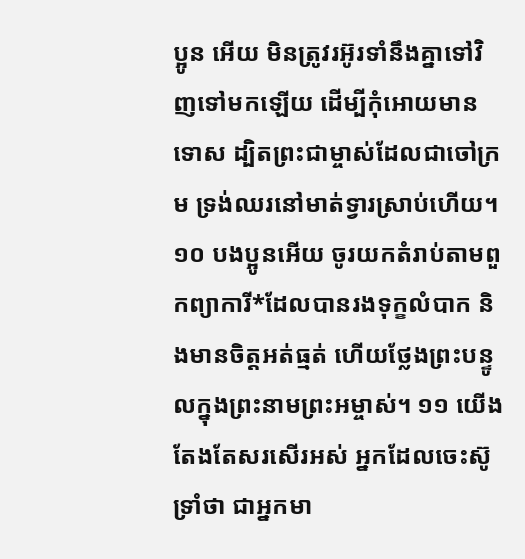ប្អូន អើយ មិនត្រូវរអ៊ូរទាំនឹងគ្នាទៅវិញទៅមកឡើយ ដើម្បីកុំអោយមានទោស ដ្បិតព្រះជាម្ចាស់ដែលជាចៅក្រម ទ្រង់ឈរនៅមាត់ទ្វារស្រាប់ហើយ។ ១០ បងប្អូនអើយ ចូរយកតំរាប់តាមពួកព្យាការី*ដែលបានរងទុក្ខលំបាក និងមានចិត្តអត់ធ្មត់ ហើយថ្លែងព្រះបន្ទូលក្នុងព្រះនាមព្រះអម្ចាស់។ ១១ យើងតែងតែសរសើរអស់ អ្នកដែលចេះស៊ូទ្រាំថា ជាអ្នកមា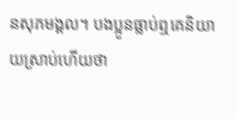នសុភមង្គល។ បងប្អូនធ្លាប់ឮគេនិយាយស្រាប់ហើយថា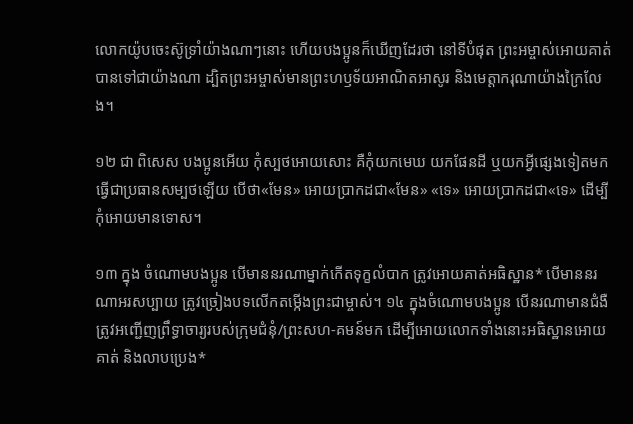លោកយ៉ូបចេះស៊ូទ្រាំយ៉ាងណាៗនោះ ហើយបងប្អូនក៏ឃើញដែរថា នៅទីបំផុត ព្រះអម្ចាស់អោយគាត់បានទៅជាយ៉ាងណា ដ្បិតព្រះអម្ចាស់មានព្រះហឫទ័យអាណិតអាសូរ និងមេត្តាករុណាយ៉ាងក្រៃលែង។

១២ ជា ពិសេស បងប្អូនអើយ កុំស្បថអោយសោះ គឺកុំយកមេឃ យកផែនដី ឬយកអ្វីផ្សេងទៀតមកធ្វើជាប្រធានសម្បថឡើយ បើថា«មែន» អោយប្រាកដជា«មែន» «ទេ» អោយប្រាកដជា«ទេ» ដើម្បីកុំអោយមានទោស។

១៣ ក្នុង ចំណោមបងប្អូន បើមាននរណាម្នាក់កើតទុក្ខលំបាក ត្រូវអោយគាត់អធិស្ឋាន* បើមាននរណាអរសប្បាយ ត្រូវច្រៀងបទលើកតម្កើងព្រះជាម្ចាស់។ ១៤ ក្នុងចំណោមបងប្អូន បើនរណាមានជំងឺ ត្រូវអញ្ជើញព្រឹទ្ធាចារ្យរបស់ក្រុមជំនុំ/ព្រះសហ-គមន៍មក ដើម្បីអោយលោកទាំងនោះអធិស្ឋានអោយគាត់ និងលាបប្រេង*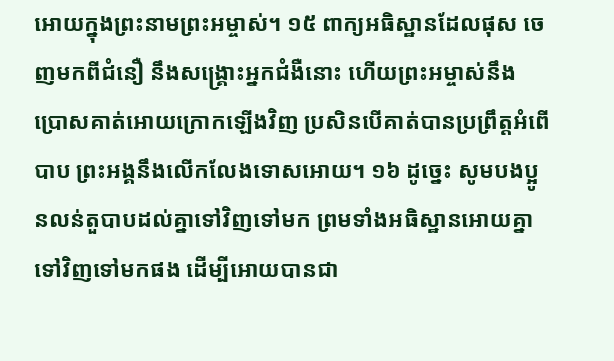អោយក្នុងព្រះនាមព្រះអម្ចាស់។ ១៥ ពាក្យអធិស្ឋានដែលផុស ចេញមកពីជំនឿ នឹងសង្គ្រោះអ្នកជំងឺនោះ ហើយព្រះអម្ចាស់នឹងប្រោសគាត់អោយក្រោកឡើងវិញ ប្រសិនបើគាត់បានប្រព្រឹត្តអំពើបាប ព្រះអង្គនឹងលើកលែងទោសអោយ។ ១៦ ដូច្នេះ សូមបងប្អូនលន់តួបាបដល់គ្នាទៅវិញទៅមក ព្រមទាំងអធិស្ឋានអោយគ្នាទៅវិញទៅមកផង ដើម្បីអោយបានជា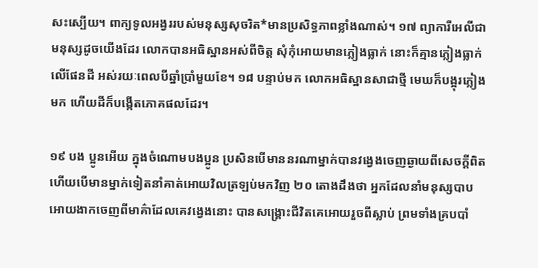សះស្បើយ។ ពាក្យទូលអង្វររបស់មនុស្សសុចរិត*មានប្រសិទ្ធភាពខ្លាំងណាស់។ ១៧ ព្យាការីអេលីជា មនុស្សដូចយើងដែរ លោកបានអធិស្ឋានអស់ពីចិត្ត សុំកុំអោយមានភ្លៀងធ្លាក់ នោះក៏គ្មានភ្លៀងធ្លាក់លើផែនដី អស់រយៈពេលបីឆ្នាំប្រាំមួយខែ។ ១៨ បន្ទាប់មក លោកអធិស្ឋានសាជាថ្មី មេឃក៏បង្អុរភ្លៀងមក ហើយដីក៏បង្កើតភោគផលដែរ។

១៩ បង ប្អូនអើយ ក្នុងចំណោមបងប្អូន ប្រសិនបើមាននរណាម្នាក់បានវង្វេងចេញឆ្ងាយពីសេចក្ដីពិត ហើយបើមានម្នាក់ទៀតនាំគាត់អោយវិលត្រឡប់មកវិញ ២០ តោងដឹងថា អ្នកដែលនាំមនុស្សបាបអោយងាកចេញពីមាគ៌ាដែលគេវង្វេងនោះ បានសង្គ្រោះជីវិតគេអោយរួចពីស្លាប់ ព្រមទាំងគ្របបាំ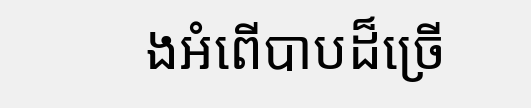ងអំពើបាបដ៏ច្រើ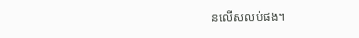នលើសលប់ផង។